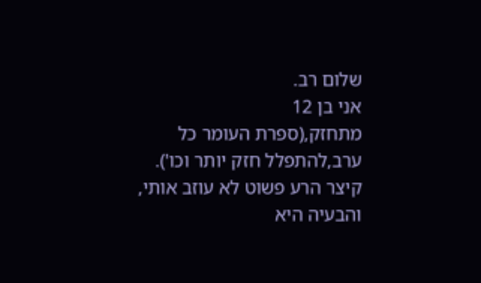שלום רב.
אני בן 12
מתחזק,(ספרת העומר כל ערב,להתפלל חזק יותר וכו').
קיצר הרע פשוט לא עוזב אותי, והבעיה היא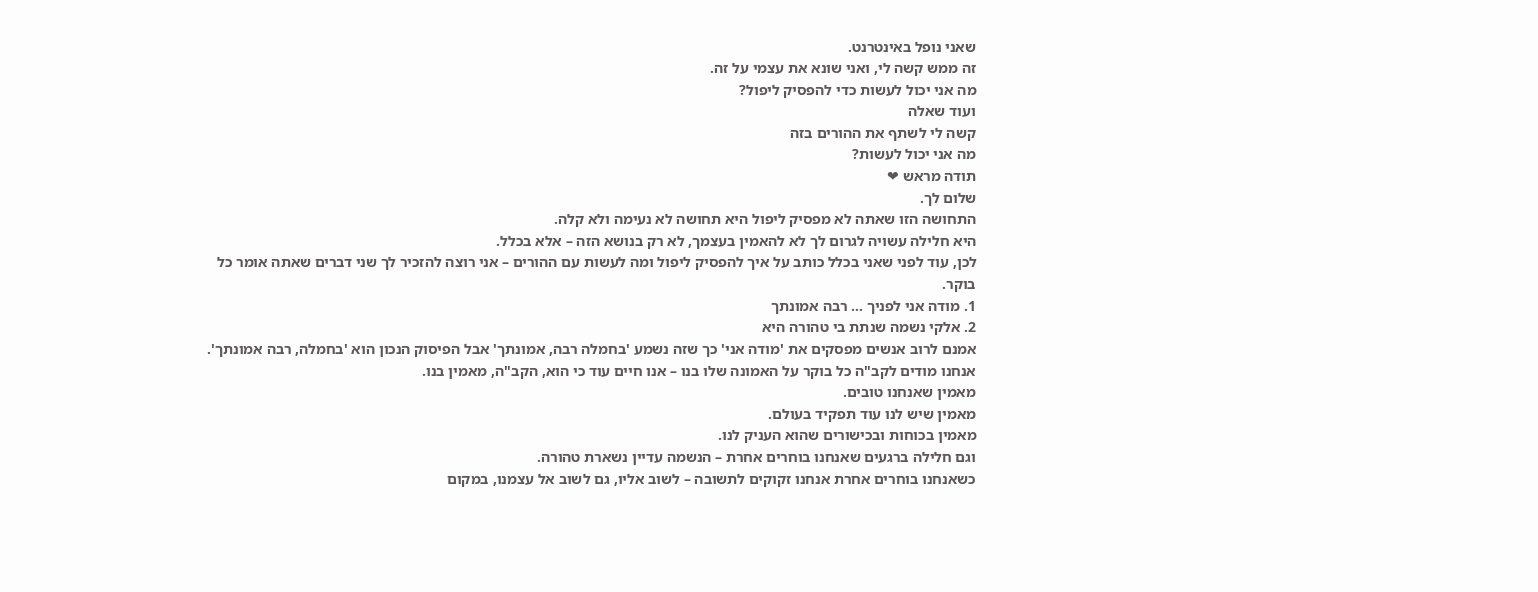שאני נופל באינטרנט.
זה ממש קשה לי, ואני שונא את עצמי על זה.
מה אני יכול לעשות כדי להפסיק ליפול?
ועוד שאלה
קשה לי לשתף את ההורים בזה
מה אני יכול לעשות?
תודה מראש ❤
שלום לך.
התחושה הזו שאתה לא מפסיק ליפול היא תחושה לא נעימה ולא קלה.
היא חלילה עשויה לגרום לך לא להאמין בעצמך, לא רק בנושא הזה – אלא בכלל.
לכן, עוד לפני שאני בכלל כותב על איך להפסיק ליפול ומה לעשות עם ההורים – אני רוצה להזכיר לך שני דברים שאתה אומר כל בוקר.
1. מודה אני לפניך … רבה אמונתך
2. אלקי נשמה שנתת בי טהורה היא
אמנם לרוב אנשים מפסקים את 'מודה אני' כך שזה נשמע 'בחמלה רבה, אמונתך' אבל הפיסוק הנכון הוא 'בחמלה, רבה אמונתך'.
אנחנו מודים לקב"ה כל בוקר על האמונה שלו בנו – אנו חיים עוד כי הוא, הקב"ה, מאמין בנו.
מאמין שאנחנו טובים.
מאמין שיש לנו עוד תפקיד בעולם.
מאמין בכוחות ובכישורים שהוא העניק לנו.
וגם חלילה ברגעים שאנחנו בוחרים אחרת – הנשמה עדיין נשארת טהורה.
כשאנחנו בוחרים אחרת אנחנו זקוקים לתשובה – לשוב אליו, גם לשוב אל עצמנו, במקום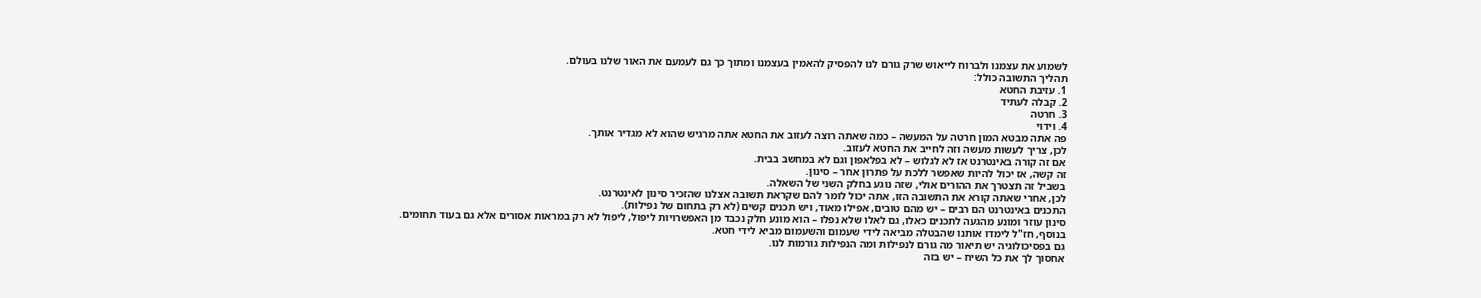לשמוע את עצמנו ולברוח לייאוש שרק גורם לנו להפסיק להאמין בעצמנו ומתוך כך גם לעמעם את האור שלנו בעולם.
תהליך התשובה כולל:
1. עזיבת החטא
2. קבלה לעתיד
3. חרטה
4. וידוי
פה אתה מבטא המון חרטה על המעשה – כמה שאתה רוצה לעזוב את החטא אתה מרגיש שהוא לא מגדיר אותך.
לכן, צריך לעשות מעשה וזה לחייב את החטא לעזוב.
אם זה קורה באינטרנט אז לא לגלוש – לא בפלאפון וגם לא במחשב בבית.
זה קשה, אז יכול להיות שאפשר ללכת על פתרון אחר – סינון.
בשביל זה תצטרך את ההורים אולי, שזה נוגע בחלק השני של השאלה.
לכן, אחרי שאתה קורא את התשובה הזו, אתה יכול לומר להם שקראת תשובה אצלנו שהזכיר סינון לאינטרנט.
התכנים באינטרנט הם רבים – יש מהם טובים, אפילו מאוד, ויש תכנים קשים (לא רק בתחום של נפילות).
סינון עוזר ומונע מהגעה לתכנים כאלו, גם לאלו שלא נפלו – הוא מונע חלק נכבד מן האפשרויות ליפול, ליפול לא רק במראות אסורים אלא גם בעוד תחומים.
בנוסף, חז"ל לימדו אותנו שהבטלה מביאה לידי שעמום והשעמום מביא לידי חטא.
גם בפסיכולוגיה יש תיאור מה גורם לנפילות ומה הנפילות גורמות לנו.
אחסוך לך את כל השיח – יש בזה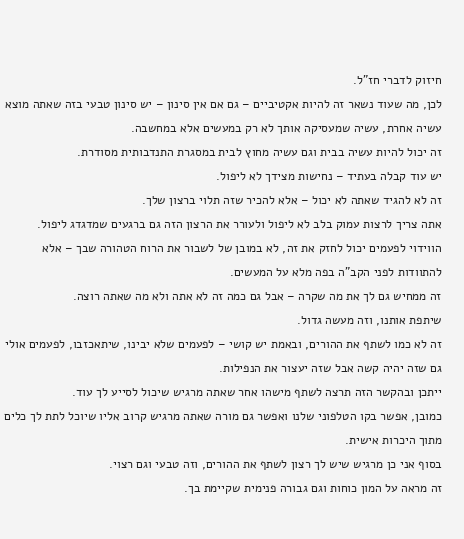חיזוק לדברי חז"ל.
לכן, מה שעוד נשאר זה להיות אקטיביים – גם אם אין סינון – יש סינון טבעי בזה שאתה מוצא עשיה אחרת, עשיה שמעסיקה אותך לא רק במעשים אלא במחשבה.
זה יכול להיות עשיה בבית וגם עשיה מחוץ לבית במסגרת התנדבותית מסודרת.
יש עוד קבלה בעתיד – נחישות מצידך לא ליפול.
זה לא להגיד שאתה לא יכול – אלא להכיר שזה תלוי ברצון שלך.
אתה צריך לרצות עמוק בלב לא ליפול ולעורר את הרצון הזה גם ברגעים שמדגדג ליפול.
הווידוי לפעמים יכול לחזק את זה, לא במובן של לשבור את הרוח הטהורה שבך – אלא להתוודות לפני הקב"ה בפה מלא על המעשים.
זה ממחיש גם לך את מה שקרה – אבל גם כמה זה לא אתה ולא מה שאתה רוצה.
שיתפת אותנו, וזה מעשה גדול.
זה לא כמו לשתף את ההורים, ובאמת יש קושי – לפעמים שלא יבינו, שיתאכזבו, לפעמים אולי גם שזה יהיה קשה אבל שזה יעצור את הנפילות.
ייתכן ובהקשר הזה תרצה לשתף מישהו אחר שאתה מרגיש שיכול לסייע לך עוד.
כמובן, אפשר בקו הטלפוני שלנו ואפשר גם מורה שאתה מרגיש קרוב אליו שיוכל לתת לך כלים מתוך היכרות אישית.
בסוף אני כן מרגיש שיש לך רצון לשתף את ההורים, וזה טבעי וגם רצוי.
זה מראה על המון כוחות וגם גבורה פנימית שקיימת בך.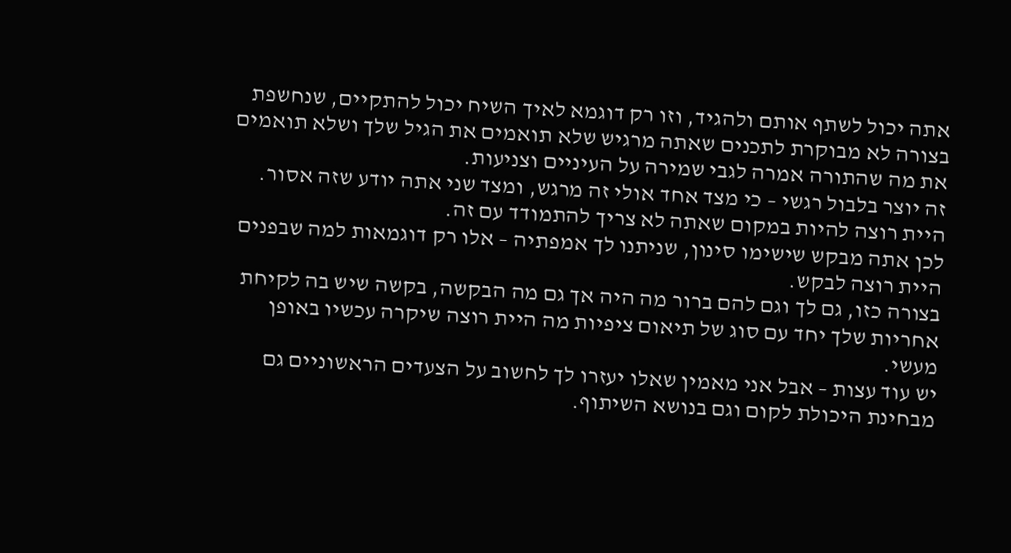אתה יכול לשתף אותם ולהגיד, וזו רק דוגמא לאיך השיח יכול להתקיים, שנחשפת בצורה לא מבוקרת לתכנים שאתה מרגיש שלא תואמים את הגיל שלך ושלא תואמים את מה שהתורה אמרה לגבי שמירה על העיניים וצניעות.
זה יוצר בלבול רגשי – כי מצד אחד אולי זה מרגש, ומצד שני אתה יודע שזה אסור.
היית רוצה להיות במקום שאתה לא צריך להתמודד עם זה.
לכן אתה מבקש שישימו סינון, שניתנו לך אמפתיה – אלו רק דוגמאות למה שבפנים היית רוצה לבקש.
בצורה כזו, גם לך וגם להם ברור מה היה אך גם מה הבקשה, בקשה שיש בה לקיחת אחריות שלך יחד עם סוג של תיאום ציפיות מה היית רוצה שיקרה עכשיו באופן מעשי.
יש עוד עצות – אבל אני מאמין שאלו יעזרו לך לחשוב על הצעדים הראשוניים גם מבחינת היכולת לקום וגם בנושא השיתוף.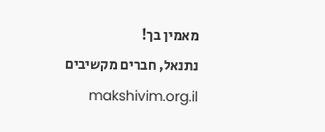מאמין בך!
נתנאל, חברים מקשיבים makshivim.org.il